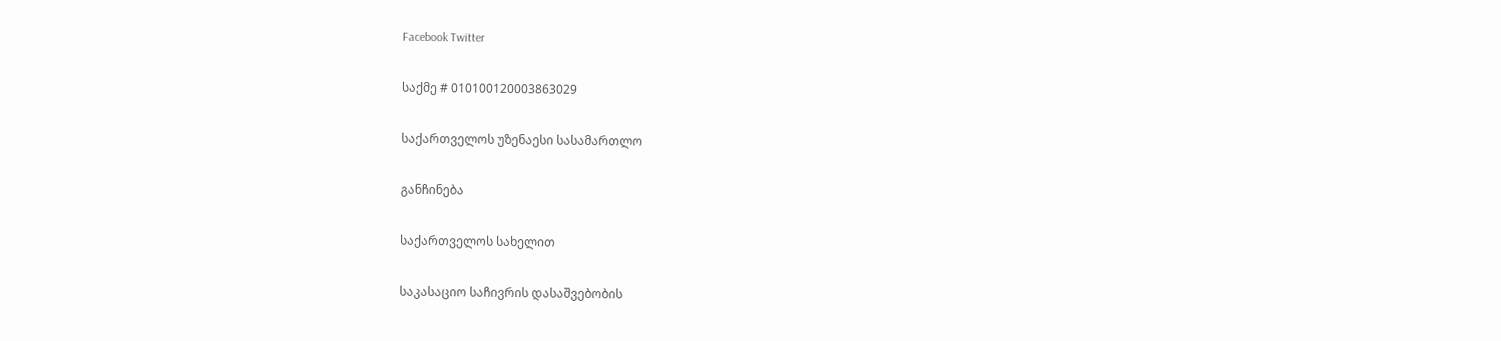Facebook Twitter

საქმე # 010100120003863029

საქართველოს უზენაესი სასამართლო

განჩინება

საქართველოს სახელით

საკასაციო საჩივრის დასაშვებობის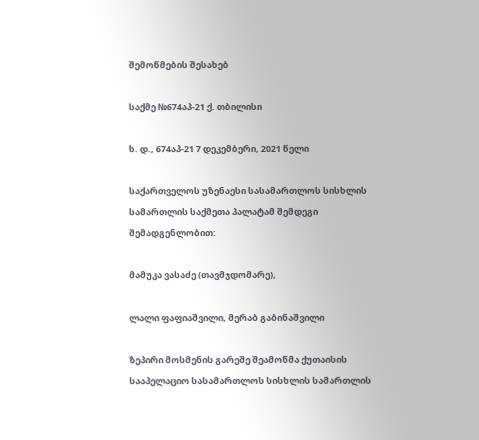შემოწმების შესახებ

საქმე №674აპ-21 ქ. თბილისი

ხ. დ., 674აპ-21 7 დეკემბერი, 2021 წელი

საქართველოს უზენაესი სასამართლოს სისხლის სამართლის საქმეთა პალატამ შემდეგი შემადგენლობით:

მამუკა ვასაძე (თავმჯდომარე),

ლალი ფაფიაშვილი, მერაბ გაბინაშვილი

ზეპირი მოსმენის გარეშე შეამოწმა ქუთაისის სააპელაციო სასამართლოს სისხლის სამართლის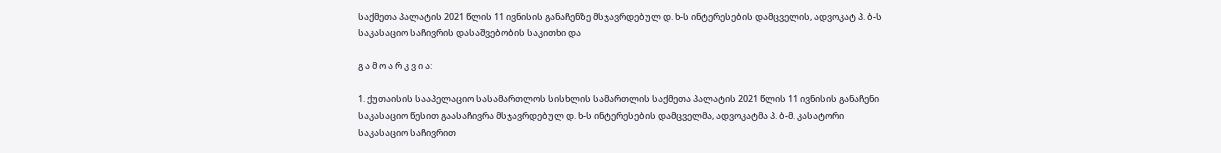საქმეთა პალატის 2021 წლის 11 ივნისის განაჩენზე მსჯავრდებულ დ. ხ-ს ინტერესების დამცველის, ადვოკატ პ. ბ-ს საკასაციო საჩივრის დასაშვებობის საკითხი და

გ ა მ ო ა რ კ ვ ი ა:

1. ქუთაისის სააპელაციო სასამართლოს სისხლის სამართლის საქმეთა პალატის 2021 წლის 11 ივნისის განაჩენი საკასაციო წესით გაასაჩივრა მსჯავრდებულ დ. ხ-ს ინტერესების დამცველმა, ადვოკატმა პ. ბ-მ. კასატორი საკასაციო საჩივრით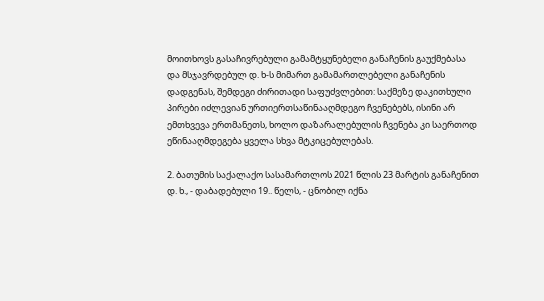მოითხოვს გასაჩივრებული გამამტყუნებელი განაჩენის გაუქმებასა და მსჯავრდებულ დ. ხ-ს მიმართ გამამართლებელი განაჩენის დადგენას, შემდეგი ძირითადი საფუძვლებით: საქმეზე დაკითხული პირები იძლევიან ურთიერთსაწინააღმდეგო ჩვენებებს, ისინი არ ემთხვევა ერთმანეთს, ხოლო დაზარალებულის ჩვენება კი საერთოდ ეწინააღმდეგება ყველა სხვა მტკიცებულებას.

2. ბათუმის საქალაქო სასამართლოს 2021 წლის 23 მარტის განაჩენით დ. ხ., - დაბადებული 19.. წელს, - ცნობილ იქნა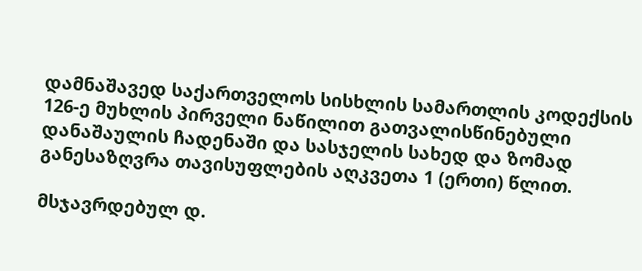დამნაშავედ საქართველოს სისხლის სამართლის კოდექსის 126-ე მუხლის პირველი ნაწილით გათვალისწინებული დანაშაულის ჩადენაში და სასჯელის სახედ და ზომად განესაზღვრა თავისუფლების აღკვეთა 1 (ერთი) წლით.

მსჯავრდებულ დ.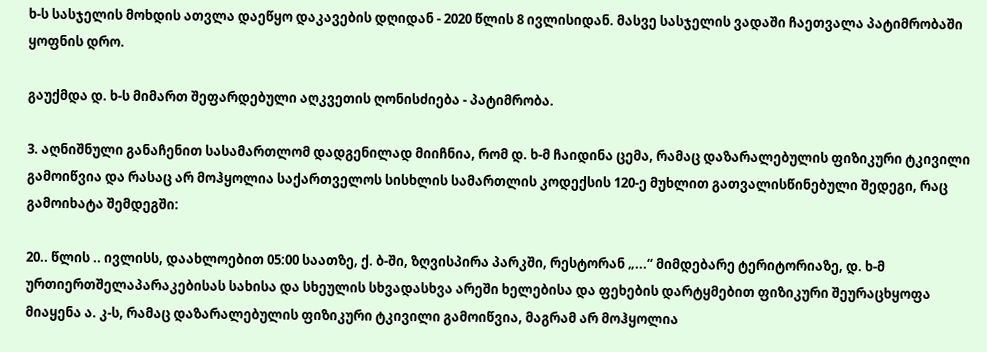ხ-ს სასჯელის მოხდის ათვლა დაეწყო დაკავების დღიდან - 2020 წლის 8 ივლისიდან. მასვე სასჯელის ვადაში ჩაეთვალა პატიმრობაში ყოფნის დრო.

გაუქმდა დ. ხ-ს მიმართ შეფარდებული აღკვეთის ღონისძიება - პატიმრობა.

3. აღნიშნული განაჩენით სასამართლომ დადგენილად მიიჩნია, რომ დ. ხ-მ ჩაიდინა ცემა, რამაც დაზარალებულის ფიზიკური ტკივილი გამოიწვია და რასაც არ მოჰყოლია საქართველოს სისხლის სამართლის კოდექსის 120-ე მუხლით გათვალისწინებული შედეგი, რაც გამოიხატა შემდეგში:

20.. წლის .. ივლისს, დაახლოებით 05:00 საათზე, ქ. ბ-ში, ზღვისპირა პარკში, რესტორან „...“ მიმდებარე ტერიტორიაზე, დ. ხ-მ ურთიერთშელაპარაკებისას სახისა და სხეულის სხვადასხვა არეში ხელებისა და ფეხების დარტყმებით ფიზიკური შეურაცხყოფა მიაყენა ა. კ-ს, რამაც დაზარალებულის ფიზიკური ტკივილი გამოიწვია, მაგრამ არ მოჰყოლია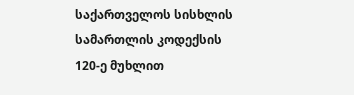საქართველოს სისხლის სამართლის კოდექსის 120-ე მუხლით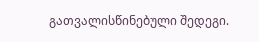გათვალისწინებული შედეგი.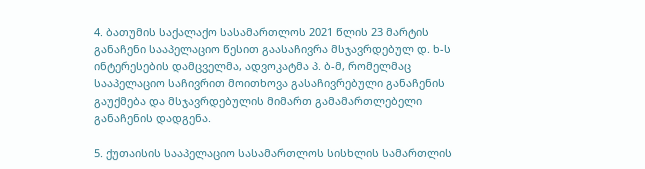4. ბათუმის საქალაქო სასამართლოს 2021 წლის 23 მარტის განაჩენი სააპელაციო წესით გაასაჩივრა მსჯავრდებულ დ. ხ-ს ინტერესების დამცველმა, ადვოკატმა პ. ბ-მ, რომელმაც სააპელაციო საჩივრით მოითხოვა გასაჩივრებული განაჩენის გაუქმება და მსჯავრდებულის მიმართ გამამართლებელი განაჩენის დადგენა.

5. ქუთაისის სააპელაციო სასამართლოს სისხლის სამართლის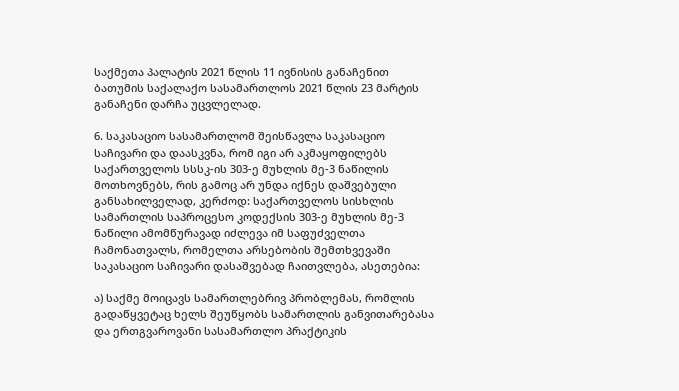საქმეთა პალატის 2021 წლის 11 ივნისის განაჩენით ბათუმის საქალაქო სასამართლოს 2021 წლის 23 მარტის განაჩენი დარჩა უცვლელად.

6. საკასაციო სასამართლომ შეისწავლა საკასაციო საჩივარი და დაასკვნა, რომ იგი არ აკმაყოფილებს საქართველოს სსსკ-ის 303-ე მუხლის მე-3 ნაწილის მოთხოვნებს, რის გამოც არ უნდა იქნეს დაშვებული განსახილველად, კერძოდ: საქართველოს სისხლის სამართლის საპროცესო კოდექსის 303-ე მუხლის მე-3 ნაწილი ამომწურავად იძლევა იმ საფუძველთა ჩამონათვალს, რომელთა არსებობის შემთხვევაში საკასაციო საჩივარი დასაშვებად ჩაითვლება, ასეთებია:

ა) საქმე მოიცავს სამართლებრივ პრობლემას, რომლის გადაწყვეტაც ხელს შეუწყობს სამართლის განვითარებასა და ერთგვაროვანი სასამართლო პრაქტიკის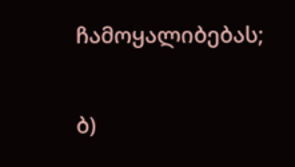ჩამოყალიბებას;

ბ)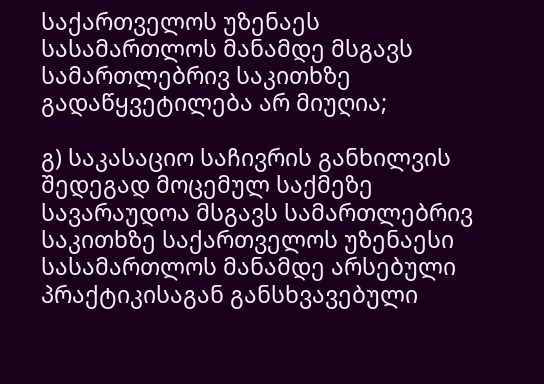საქართველოს უზენაეს სასამართლოს მანამდე მსგავს სამართლებრივ საკითხზე გადაწყვეტილება არ მიუღია;

გ) საკასაციო საჩივრის განხილვის შედეგად მოცემულ საქმეზე სავარაუდოა მსგავს სამართლებრივ საკითხზე საქართველოს უზენაესი სასამართლოს მანამდე არსებული პრაქტიკისაგან განსხვავებული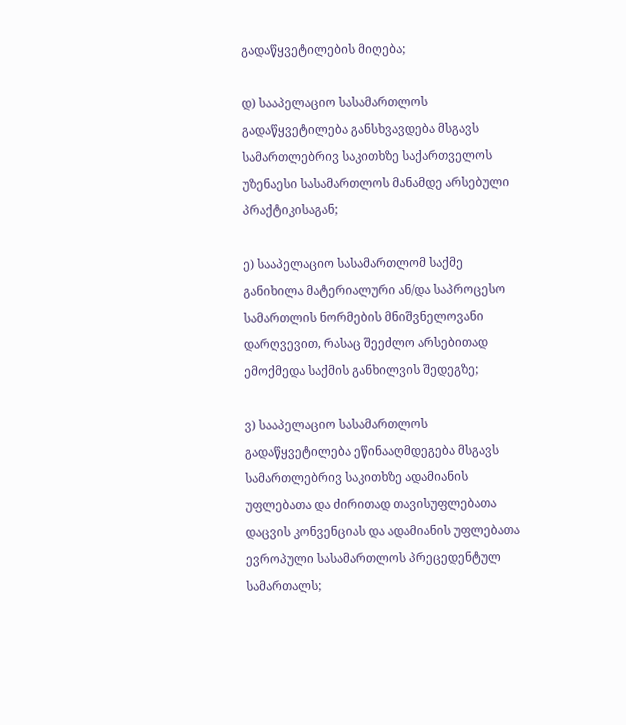გადაწყვეტილების მიღება;

დ) სააპელაციო სასამართლოს გადაწყვეტილება განსხვავდება მსგავს სამართლებრივ საკითხზე საქართველოს უზენაესი სასამართლოს მანამდე არსებული პრაქტიკისაგან;

ე) სააპელაციო სასამართლომ საქმე განიხილა მატერიალური ან/და საპროცესო სამართლის ნორმების მნიშვნელოვანი დარღვევით, რასაც შეეძლო არსებითად ემოქმედა საქმის განხილვის შედეგზე;

ვ) სააპელაციო სასამართლოს გადაწყვეტილება ეწინააღმდეგება მსგავს სამართლებრივ საკითხზე ადამიანის უფლებათა და ძირითად თავისუფლებათა დაცვის კონვენციას და ადამიანის უფლებათა ევროპული სასამართლოს პრეცედენტულ სამართალს;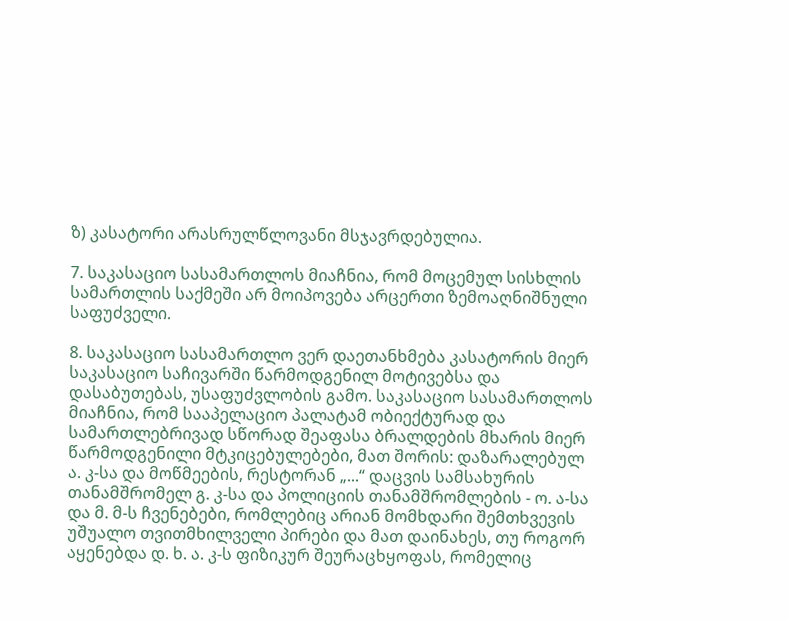ზ) კასატორი არასრულწლოვანი მსჯავრდებულია.

7. საკასაციო სასამართლოს მიაჩნია, რომ მოცემულ სისხლის სამართლის საქმეში არ მოიპოვება არცერთი ზემოაღნიშნული საფუძველი.

8. საკასაციო სასამართლო ვერ დაეთანხმება კასატორის მიერ საკასაციო საჩივარში წარმოდგენილ მოტივებსა და დასაბუთებას, უსაფუძვლობის გამო. საკასაციო სასამართლოს მიაჩნია, რომ სააპელაციო პალატამ ობიექტურად და სამართლებრივად სწორად შეაფასა ბრალდების მხარის მიერ წარმოდგენილი მტკიცებულებები, მათ შორის: დაზარალებულ ა. კ-სა და მოწმეების, რესტორან „...“ დაცვის სამსახურის თანამშრომელ გ. კ-სა და პოლიციის თანამშრომლების - ო. ა-სა და მ. მ-ს ჩვენებები, რომლებიც არიან მომხდარი შემთხვევის უშუალო თვითმხილველი პირები და მათ დაინახეს, თუ როგორ აყენებდა დ. ხ. ა. კ-ს ფიზიკურ შეურაცხყოფას, რომელიც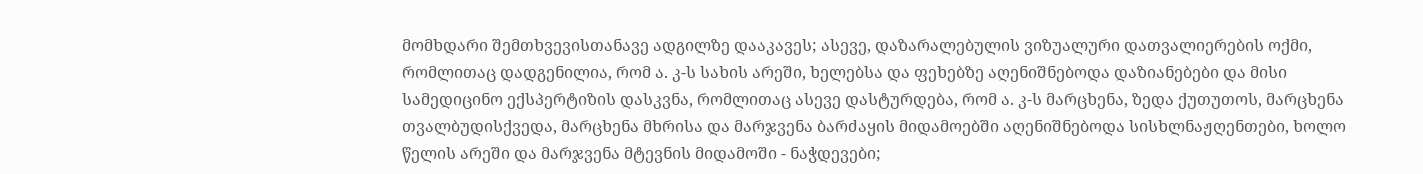მომხდარი შემთხვევისთანავე ადგილზე დააკავეს; ასევე, დაზარალებულის ვიზუალური დათვალიერების ოქმი, რომლითაც დადგენილია, რომ ა. კ-ს სახის არეში, ხელებსა და ფეხებზე აღენიშნებოდა დაზიანებები და მისი სამედიცინო ექსპერტიზის დასკვნა, რომლითაც ასევე დასტურდება, რომ ა. კ-ს მარცხენა, ზედა ქუთუთოს, მარცხენა თვალბუდისქვედა, მარცხენა მხრისა და მარჯვენა ბარძაყის მიდამოებში აღენიშნებოდა სისხლნაჟღენთები, ხოლო წელის არეში და მარჯვენა მტევნის მიდამოში - ნაჭდევები;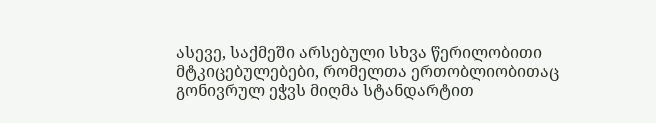ასევე, საქმეში არსებული სხვა წერილობითი მტკიცებულებები, რომელთა ერთობლიობითაც გონივრულ ეჭვს მიღმა სტანდარტით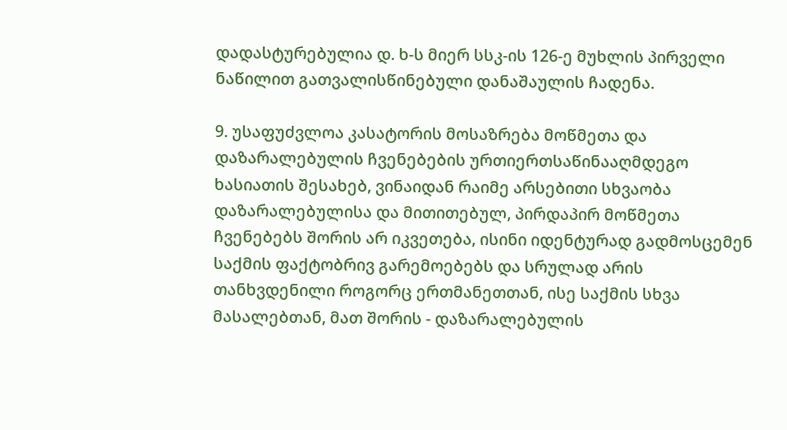დადასტურებულია დ. ხ-ს მიერ სსკ-ის 126-ე მუხლის პირველი ნაწილით გათვალისწინებული დანაშაულის ჩადენა.

9. უსაფუძვლოა კასატორის მოსაზრება მოწმეთა და დაზარალებულის ჩვენებების ურთიერთსაწინააღმდეგო ხასიათის შესახებ, ვინაიდან რაიმე არსებითი სხვაობა დაზარალებულისა და მითითებულ, პირდაპირ მოწმეთა ჩვენებებს შორის არ იკვეთება, ისინი იდენტურად გადმოსცემენ საქმის ფაქტობრივ გარემოებებს და სრულად არის თანხვდენილი როგორც ერთმანეთთან, ისე საქმის სხვა მასალებთან, მათ შორის - დაზარალებულის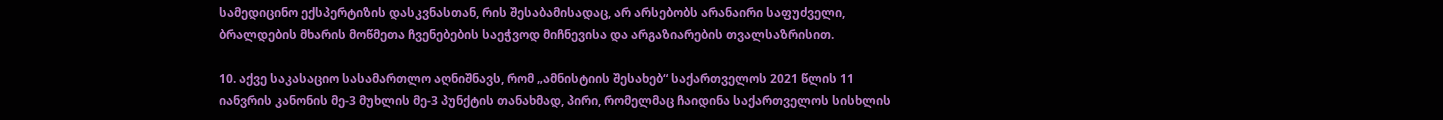სამედიცინო ექსპერტიზის დასკვნასთან, რის შესაბამისადაც, არ არსებობს არანაირი საფუძველი, ბრალდების მხარის მოწმეთა ჩვენებების საეჭვოდ მიჩნევისა და არგაზიარების თვალსაზრისით.

10. აქვე საკასაციო სასამართლო აღნიშნავს, რომ „ამნისტიის შესახებ“ საქართველოს 2021 წლის 11 იანვრის კანონის მე-3 მუხლის მე-3 პუნქტის თანახმად, პირი, რომელმაც ჩაიდინა საქართველოს სისხლის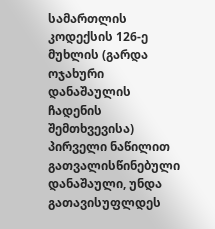სამართლის კოდექსის 126-ე მუხლის (გარდა ოჯახური დანაშაულის ჩადენის შემთხვევისა) პირველი ნაწილით გათვალისწინებული დანაშაული, უნდა გათავისუფლდეს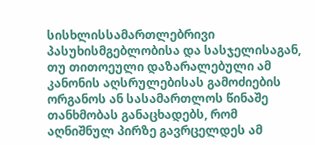სისხლისსამართლებრივი პასუხისმგებლობისა და სასჯელისაგან, თუ თითოეული დაზარალებული ამ კანონის აღსრულებისას გამოძიების ორგანოს ან სასამართლოს წინაშე თანხმობას განაცხადებს, რომ აღნიშნულ პირზე გავრცელდეს ამ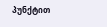პუნქტით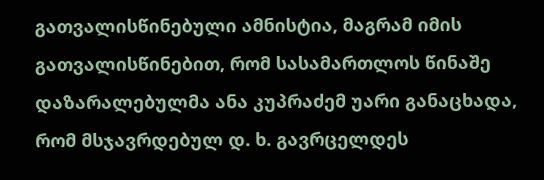გათვალისწინებული ამნისტია, მაგრამ იმის გათვალისწინებით, რომ სასამართლოს წინაშე დაზარალებულმა ანა კუპრაძემ უარი განაცხადა, რომ მსჯავრდებულ დ. ხ. გავრცელდეს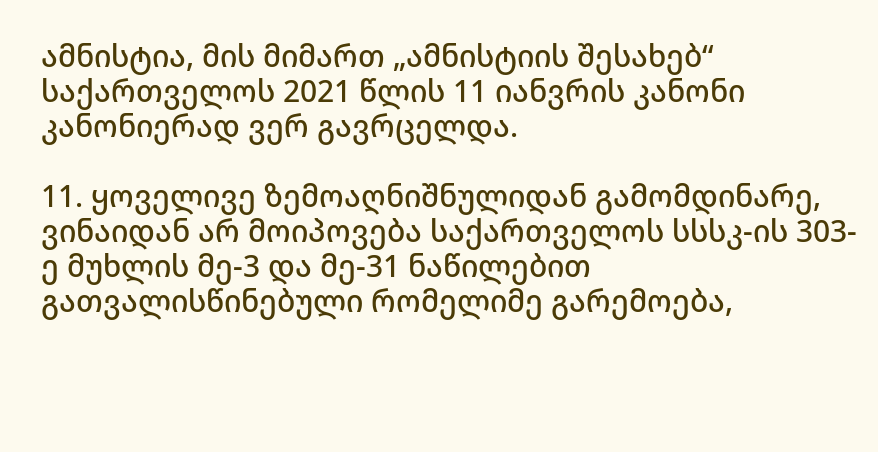ამნისტია, მის მიმართ „ამნისტიის შესახებ“ საქართველოს 2021 წლის 11 იანვრის კანონი კანონიერად ვერ გავრცელდა.

11. ყოველივე ზემოაღნიშნულიდან გამომდინარე, ვინაიდან არ მოიპოვება საქართველოს სსსკ-ის 303-ე მუხლის მე-3 და მე-31 ნაწილებით გათვალისწინებული რომელიმე გარემოება,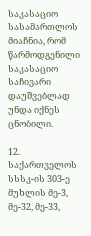საკასაციო სასამართლოს მიაჩნია, რომ წარმოდგენილი საკასაციო საჩივარი დაუშვებლად უნდა იქნეს ცნობილი.

12. საქართველოს სსსკ-ის 303-ე მუხლის მე-3, მე-32, მე-33,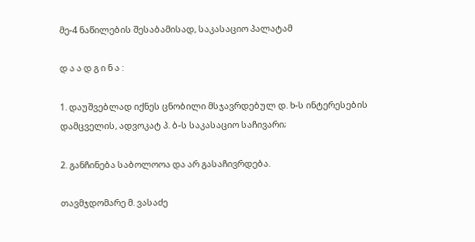მე-4 ნაწილების შესაბამისად, საკასაციო პალატამ

დ ა ა დ გ ი ნ ა :

1. დაუშვებლად იქნეს ცნობილი მსჯავრდებულ დ. ხ-ს ინტერესების დამცველის, ადვოკატ პ. ბ-ს საკასაციო საჩივარი;

2. განჩინება საბოლოოა და არ გასაჩივრდება.

თავმჯდომარე მ. ვასაძე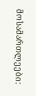მოსამართლეები: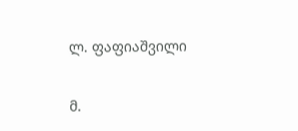ლ. ფაფიაშვილი

მ.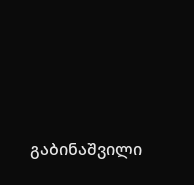გაბინაშვილი